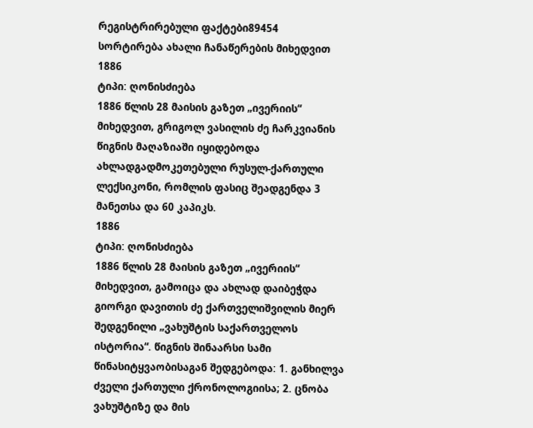რეგისტრირებული ფაქტები89454
სორტირება ახალი ჩანაწერების მიხედვით
1886
ტიპი: ღონისძიება
1886 წლის 28 მაისის გაზეთ „ივერიის“ მიხედვით, გრიგოლ ვასილის ძე ჩარკვიანის წიგნის მაღაზიაში იყიდებოდა ახლადგადმოკეთებული რუსულ-ქართული ლექსიკონი, რომლის ფასიც შეადგენდა 3 მანეთსა და 60 კაპიკს.
1886
ტიპი: ღონისძიება
1886 წლის 28 მაისის გაზეთ „ივერიის“ მიხედვით, გამოიცა და ახლად დაიბეჭდა გიორგი დავითის ძე ქართველიშვილის მიერ შედგენილი „ვახუშტის საქართველოს ისტორია“. წიგნის შინაარსი სამი წინასიტყვაობისაგან შედგებოდა: 1. განხილვა ძველი ქართული ქრონოლოგიისა; 2. ცნობა ვახუშტიზე და მის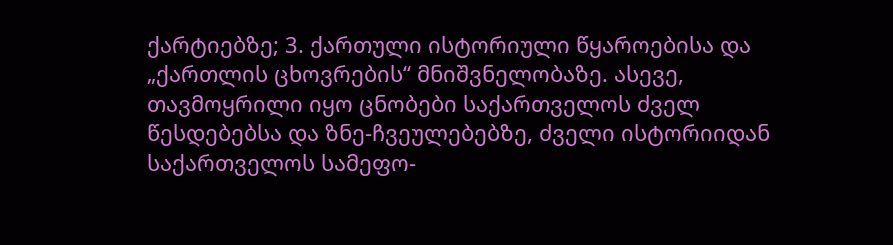ქარტიებზე; 3. ქართული ისტორიული წყაროებისა და „ქართლის ცხოვრების“ მნიშვნელობაზე. ასევე, თავმოყრილი იყო ცნობები საქართველოს ძველ წესდებებსა და ზნე-ჩვეულებებზე, ძველი ისტორიიდან საქართველოს სამეფო-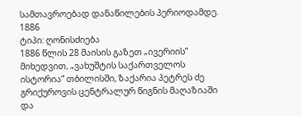სამთავროებად დანაწილების პერიოდამდე.
1886
ტიპი: ღონისძიება
1886 წლის 28 მაისის გაზეთ „ივერიის“ მიხედვით, „ვახუშტის საქართველოს ისტორია“ თბილისში, ზაქარია პეტრეს ძე გრიქუროვის ცენტრალურ წიგნის მაღაზიაში და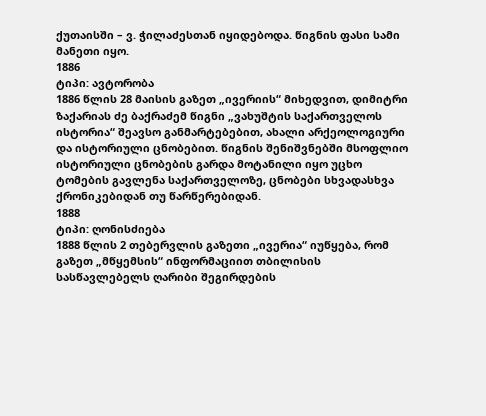ქუთაისში – ვ. ჭილაძესთან იყიდებოდა. წიგნის ფასი სამი მანეთი იყო.
1886
ტიპი: ავტორობა
1886 წლის 28 მაისის გაზეთ „ივერიის“ მიხედვით, დიმიტრი ზაქარიას ძე ბაქრაძემ წიგნი „ვახუშტის საქართველოს ისტორია“ შეავსო განმარტებებით, ახალი არქეოლოგიური და ისტორიული ცნობებით. წიგნის შენიშვნებში მსოფლიო ისტორიული ცნობების გარდა მოტანილი იყო უცხო ტომების გავლენა საქართველოზე, ცნობები სხვადასხვა ქრონიკებიდან თუ წარწერებიდან.
1888
ტიპი: ღონისძიება
1888 წლის 2 თებერვლის გაზეთი „ივერია“ იუწყება, რომ გაზეთ „მწყემსის“ ინფორმაციით თბილისის სასწავლებელს ღარიბი შეგირდების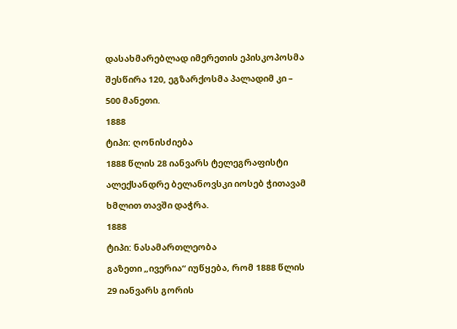დასახმარებლად იმერეთის ეპისკოპოსმა შესწირა 120, ეგზარქოსმა პალადიმ კი – 500 მანეთი.
1888
ტიპი: ღონისძიება
1888 წლის 28 იანვარს ტელეგრაფისტი ალექსანდრე ბელანოვსკი იოსებ ჭითავამ ხმლით თავში დაჭრა.
1888
ტიპი: ნასამართლეობა
გაზეთი „ივერია“ იუწყება, რომ 1888 წლის 29 იანვარს გორის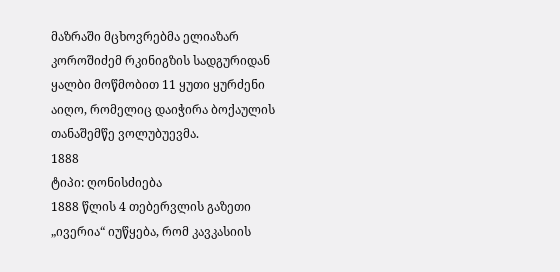მაზრაში მცხოვრებმა ელიაზარ კოროშიძემ რკინიგზის სადგურიდან ყალბი მოწმობით 11 ყუთი ყურძენი აიღო, რომელიც დაიჭირა ბოქაულის თანაშემწე ვოლუბუევმა.
1888
ტიპი: ღონისძიება
1888 წლის 4 თებერვლის გაზეთი „ივერია“ იუწყება, რომ კავკასიის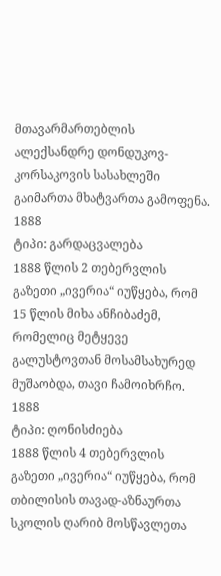მთავარმართებლის ალექსანდრე დონდუკოვ-კორსაკოვის სასახლეში გაიმართა მხატვართა გამოფენა.
1888
ტიპი: გარდაცვალება
1888 წლის 2 თებერვლის გაზეთი „ივერია“ იუწყება, რომ 15 წლის მიხა ანჩიბაძემ, რომელიც მეტყევე გალუსტოვთან მოსამსახურედ მუშაობდა, თავი ჩამოიხრჩო.
1888
ტიპი: ღონისძიება
1888 წლის 4 თებერვლის გაზეთი „ივერია“ იუწყება, რომ თბილისის თავად-აზნაურთა სკოლის ღარიბ მოსწავლეთა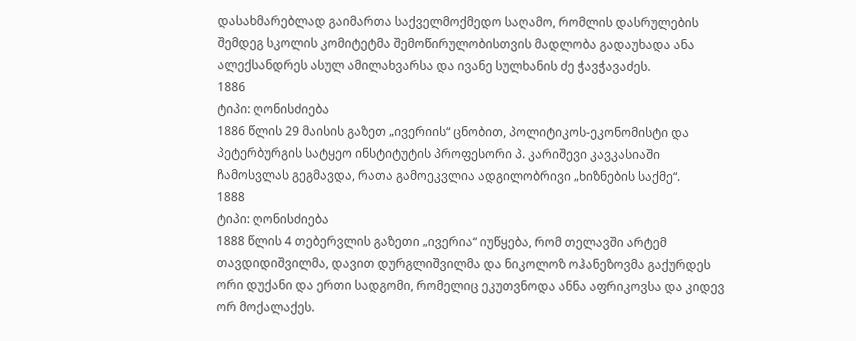დასახმარებლად გაიმართა საქველმოქმედო საღამო, რომლის დასრულების შემდეგ სკოლის კომიტეტმა შემოწირულობისთვის მადლობა გადაუხადა ანა ალექსანდრეს ასულ ამილახვარსა და ივანე სულხანის ძე ჭავჭავაძეს.
1886
ტიპი: ღონისძიება
1886 წლის 29 მაისის გაზეთ „ივერიის“ ცნობით, პოლიტიკოს-ეკონომისტი და პეტერბურგის სატყეო ინსტიტუტის პროფესორი პ. კარიშევი კავკასიაში ჩამოსვლას გეგმავდა, რათა გამოეკვლია ადგილობრივი „ხიზნების საქმე“.
1888
ტიპი: ღონისძიება
1888 წლის 4 თებერვლის გაზეთი „ივერია“ იუწყება, რომ თელავში არტემ თავდიდიშვილმა, დავით დურგლიშვილმა და ნიკოლოზ ოჰანეზოვმა გაქურდეს ორი დუქანი და ერთი სადგომი, რომელიც ეკუთვნოდა ანნა აფრიკოვსა და კიდევ ორ მოქალაქეს.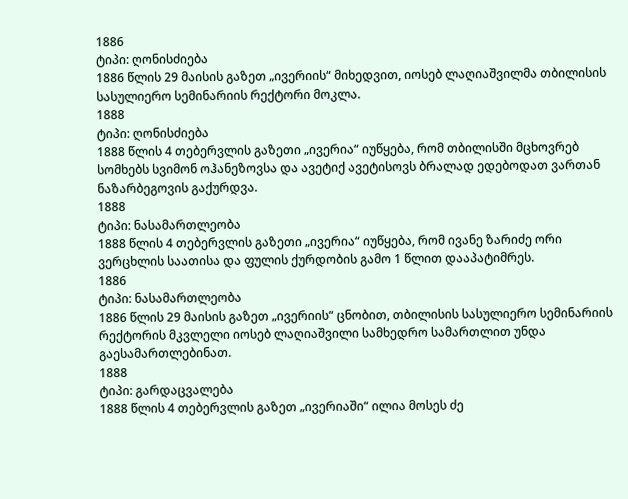1886
ტიპი: ღონისძიება
1886 წლის 29 მაისის გაზეთ „ივერიის“ მიხედვით, იოსებ ლაღიაშვილმა თბილისის სასულიერო სემინარიის რექტორი მოკლა.
1888
ტიპი: ღონისძიება
1888 წლის 4 თებერვლის გაზეთი „ივერია“ იუწყება, რომ თბილისში მცხოვრებ სომხებს სვიმონ ოჰანეზოვსა და ავეტიქ ავეტისოვს ბრალად ედებოდათ ვართან ნაზარბეგოვის გაქურდვა.
1888
ტიპი: ნასამართლეობა
1888 წლის 4 თებერვლის გაზეთი „ივერია“ იუწყება, რომ ივანე ზარიძე ორი ვერცხლის საათისა და ფულის ქურდობის გამო 1 წლით დააპატიმრეს.
1886
ტიპი: ნასამართლეობა
1886 წლის 29 მაისის გაზეთ „ივერიის“ ცნობით, თბილისის სასულიერო სემინარიის რექტორის მკვლელი იოსებ ლაღიაშვილი სამხედრო სამართლით უნდა გაესამართლებინათ.
1888
ტიპი: გარდაცვალება
1888 წლის 4 თებერვლის გაზეთ „ივერიაში“ ილია მოსეს ძე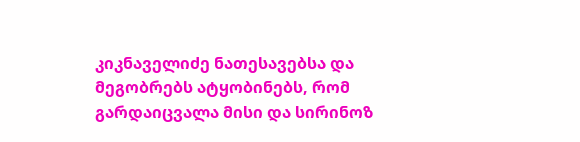კიკნაველიძე ნათესავებსა და მეგობრებს ატყობინებს, რომ გარდაიცვალა მისი და სირინოზ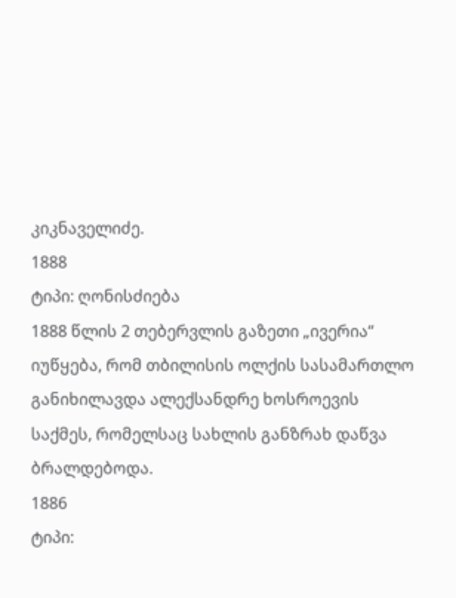კიკნაველიძე.
1888
ტიპი: ღონისძიება
1888 წლის 2 თებერვლის გაზეთი „ივერია“ იუწყება, რომ თბილისის ოლქის სასამართლო განიხილავდა ალექსანდრე ხოსროევის საქმეს, რომელსაც სახლის განზრახ დაწვა ბრალდებოდა.
1886
ტიპი: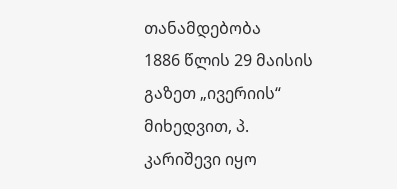თანამდებობა
1886 წლის 29 მაისის გაზეთ „ივერიის“ მიხედვით, პ. კარიშევი იყო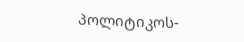პოლიტიკოს-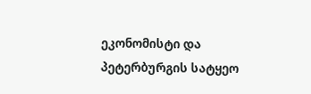ეკონომისტი და პეტერბურგის სატყეო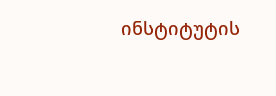ინსტიტუტის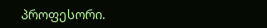პროფესორი.